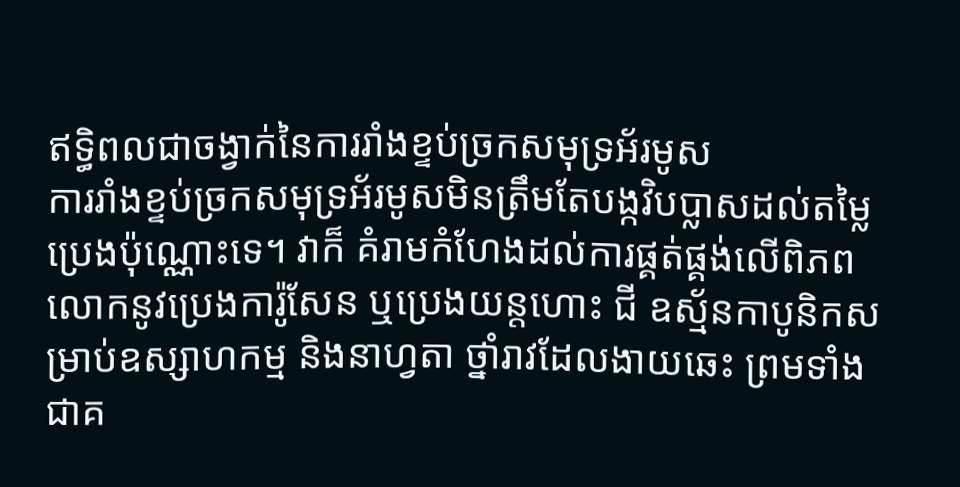ឥទ្ធិពលជាចង្វាក់នៃការរាំងខ្ទប់ច្រកសមុទ្រអ័រមូស
ការរាំងខ្ទប់ច្រកសមុទ្រអ័រមូសមិនត្រឹមតែបង្កវិបប្លាសដល់តម្លៃប្រេងប៉ុណ្ណោះទេ។ វាក៏ គំរាមកំហែងដល់ការផ្គត់ផ្គង់លើពិភពលោកនូវប្រេងការ៉ូសែន ឬប្រេងយន្តហោះ ជី ឧស្ម័នកាបូនិកសម្រាប់ឧស្សាហកម្ម និងនាហ្វតា ថ្នាំរាវដែលងាយឆេះ ព្រមទាំងជាគ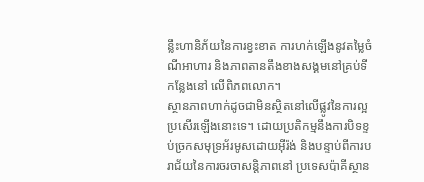ន្លឹះហានិភ័យនៃការខ្វះខាត ការហក់ឡើងនូវតម្លៃចំណីអាហារ និងភាពតានតឹងខាងសង្គមនៅគ្រប់ទីកន្លែងនៅ លើពិភពលោក។
ស្ថានភាពហាក់ដូចជាមិនស្ថិតនៅលើផ្លូវនៃការល្អប្រសើរឡើងនោះទេ។ ដោយប្រតិកម្មនឹងការបិទខ្ទប់ច្រកសមុទ្រអ័រមូសដោយអ៊ីរ៉ង់ និងបន្ទាប់ពីការបរាជ័យនៃការចរចាសន្តិភាពនៅ ប្រទេសប៉ាគីស្ថាន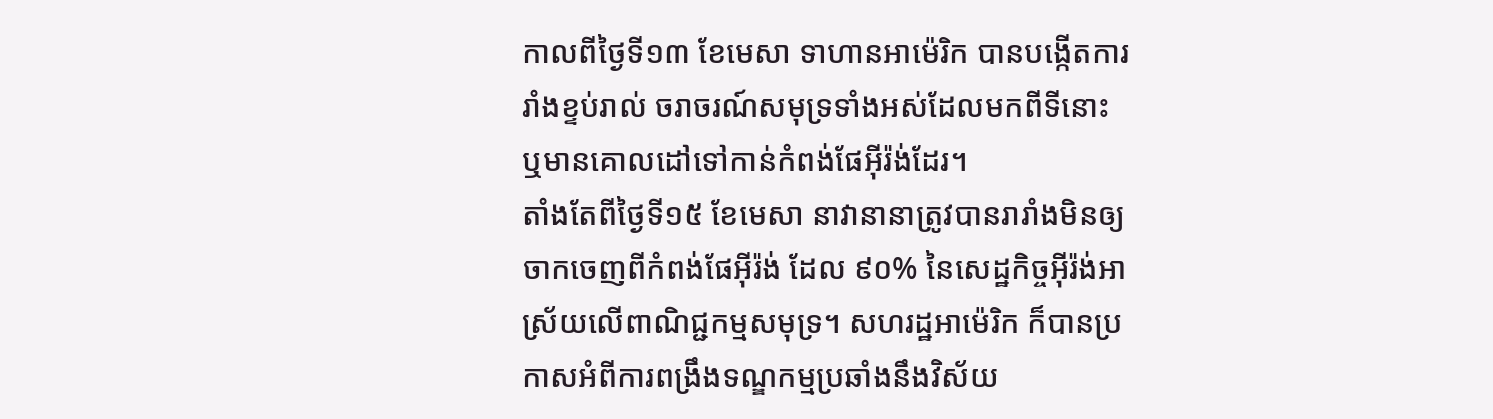កាលពីថ្ងៃទី១៣ ខែមេសា ទាហានអាម៉េរិក បានបង្កើតការរាំងខ្ទប់រាល់ ចរាចរណ៍សមុទ្រទាំងអស់ដែលមកពីទីនោះ ឬមានគោលដៅទៅកាន់កំពង់ផែអ៊ីរ៉ង់ដែរ។
តាំងតែពីថ្ងៃទី១៥ ខែមេសា នាវានានាត្រូវបានរារាំងមិនឲ្យចាកចេញពីកំពង់ផែអ៊ីរ៉ង់ ដែល ៩០% នៃសេដ្ឋកិច្ចអ៊ីរ៉ង់អាស្រ័យលើពាណិជ្ជកម្មសមុទ្រ។ សហរដ្ឋអាម៉េរិក ក៏បានប្រកាសអំពីការពង្រឹងទណ្ឌកម្មប្រឆាំងនឹងវិស័យ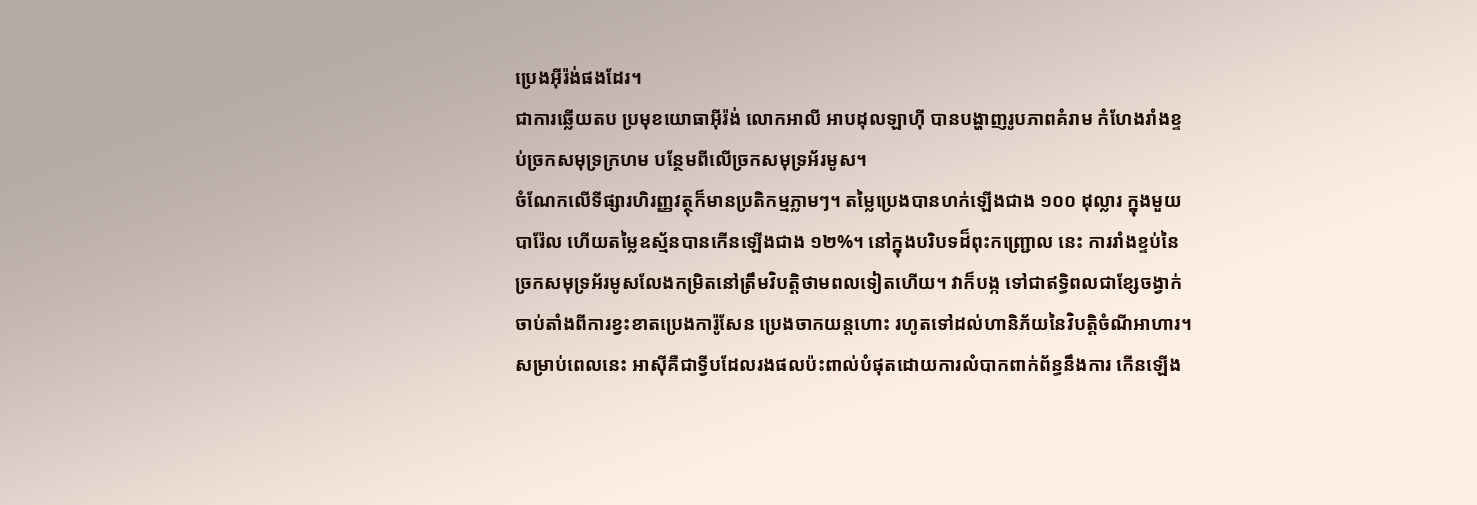ប្រេងអ៊ីរ៉ង់ផងដែរ។
ជាការឆ្លើយតប ប្រមុខយោធាអ៊ីរ៉ង់ លោកអាលី អាបដុលឡាហ៊ី បានបង្ហាញរូបភាពគំរាម កំហែងរាំងខ្ទប់ច្រកសមុទ្រក្រហម បន្ថែមពីលើច្រកសមុទ្រអ័រមូស។
ចំណែកលើទីផ្សារហិរញ្ញវត្ថុក៏មានប្រតិកម្មភ្លាមៗ។ តម្លៃប្រេងបានហក់ឡើងជាង ១០០ ដុល្លារ ក្នុងមួយបារ៉ែល ហើយតម្លៃឧស្ម័នបានកើនឡើងជាង ១២%។ នៅក្នុងបរិបទដ៏ពុះកញ្ជ្រោល នេះ ការរាំងខ្ទប់នៃច្រកសមុទ្រអ័រមូសលែងកម្រិតនៅត្រឹមវិបត្តិថាមពលទៀតហើយ។ វាក៏បង្ក ទៅជាឥទ្ធិពលជាខ្សែចង្វាក់ ចាប់តាំងពីការខ្វះខាតប្រេងការ៉ូសែន ប្រេងចាកយន្តហោះ រហូតទៅដល់ហានិភ័យនៃវិបត្តិចំណីអាហារ។
សម្រាប់ពេលនេះ អាស៊ីគឺជាទ្វីបដែលរងផលប៉ះពាល់បំផុតដោយការលំបាកពាក់ព័ន្ធនឹងការ កើនឡើង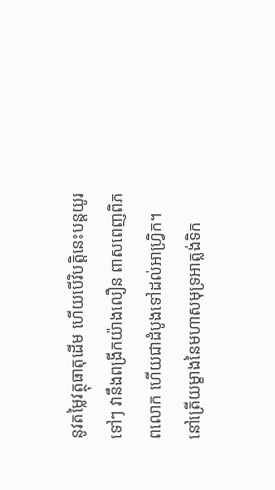នូវតម្លៃវត្ថុធាតុដើម ហើយបើវិបត្តិនេះបន្តយូរទៅៗ វានឹងពង្រីកយ៉ាងលឿន ពាសពេញពិភពលោក ហើយជាដំបូងទៅដល់អាហ្វ្រិក។
នៅត្រើយម្ខាងនៃមហាសមុទ្រអាត្លង់ទិក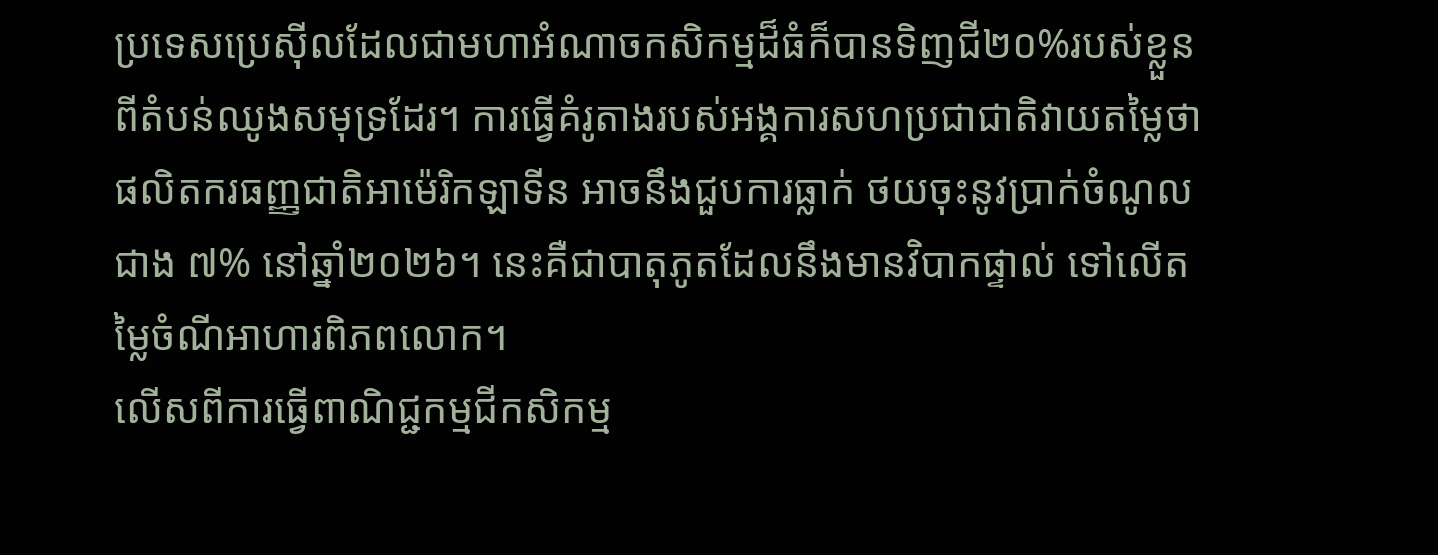ប្រទេសប្រេស៊ីលដែលជាមហាអំណាចកសិកម្មដ៏ធំក៏បានទិញជី២០%របស់ខ្លួនពីតំបន់ឈូងសមុទ្រដែរ។ ការធ្វើគំរូតាងរបស់អង្គការសហប្រជាជាតិវាយតម្លៃថា ផលិតករធញ្ញជាតិអាម៉េរិកឡាទីន អាចនឹងជួបការធ្លាក់ ថយចុះនូវប្រាក់ចំណូលជាង ៧% នៅឆ្នាំ២០២៦។ នេះគឺជាបាតុភូតដែលនឹងមានវិបាកផ្ទាល់ ទៅលើតម្លៃចំណីអាហារពិភពលោក។
លើសពីការធ្វើពាណិជ្ជកម្មជីកសិកម្ម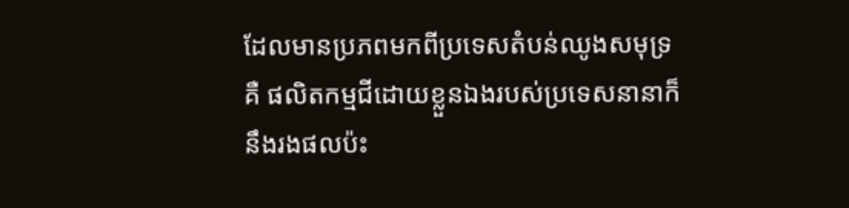ដែលមានប្រភពមកពីប្រទេសតំបន់ឈូងសមុទ្រ គឺ ផលិតកម្មជីដោយខ្លួនឯងរបស់ប្រទេសនានាក៏នឹងរងផលប៉ះ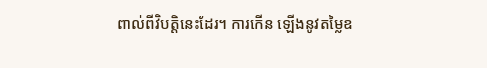ពាល់ពីវិបត្តិនេះដែរ។ ការកើន ឡើងនូវតម្លៃឧ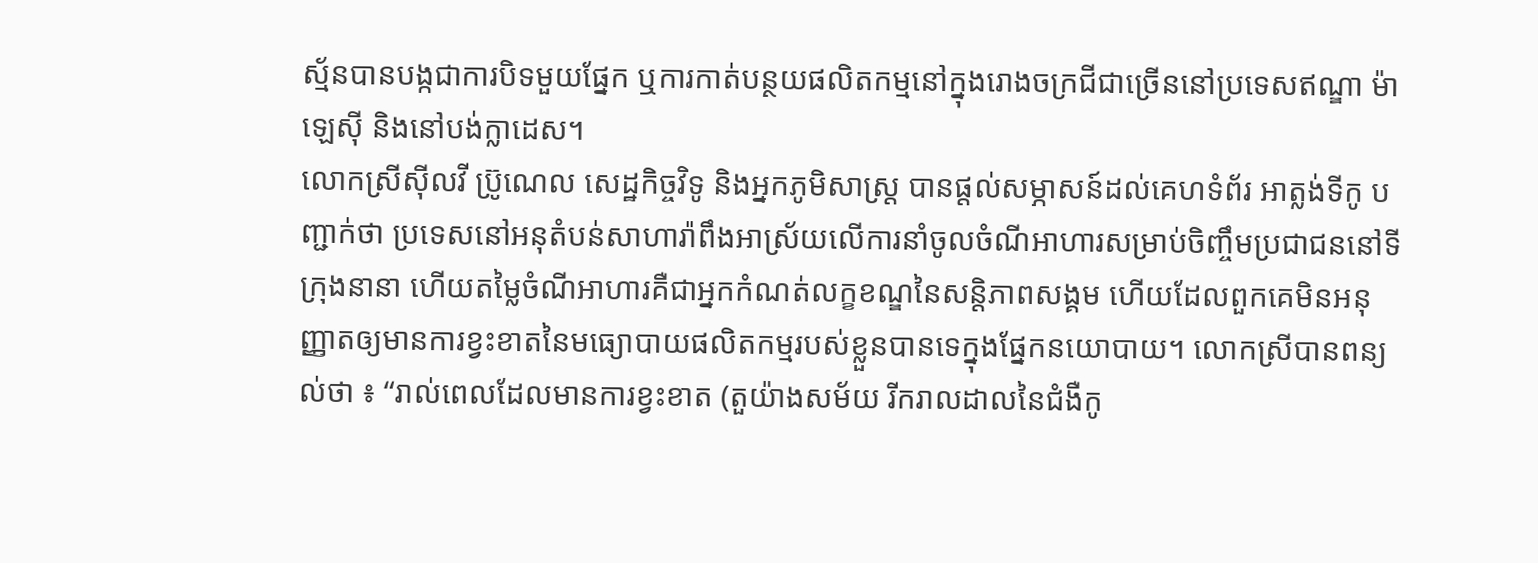ស្ម័នបានបង្កជាការបិទមួយផ្នែក ឬការកាត់បន្ថយផលិតកម្មនៅក្នុងរោងចក្រជីជាច្រើននៅប្រទេសឥណ្ឌា ម៉ាឡេស៊ី និងនៅបង់ក្លាដេស។
លោកស្រីស៊ីលវី ប៊្រូណេល សេដ្ឋកិច្ចវិទូ និងអ្នកភូមិសាស្រ្ត បានផ្តល់សម្ភាសន៍ដល់គេហទំព័រ អាត្លង់ទីកូ បញ្ជាក់ថា ប្រទេសនៅអនុតំបន់សាហារ៉ាពឹងអាស្រ័យលើការនាំចូលចំណីអាហារសម្រាប់ចិញ្ចឹមប្រជាជននៅទីក្រុងនានា ហើយតម្លៃចំណីអាហារគឺជាអ្នកកំណត់លក្ខខណ្ឌនៃសន្តិភាពសង្គម ហើយដែលពួកគេមិនអនុញ្ញាតឲ្យមានការខ្វះខាតនៃមធ្យោបាយផលិតកម្មរបស់ខ្លួនបានទេក្នុងផ្នែកនយោបាយ។ លោកស្រីបានពន្យល់ថា ៖ “រាល់ពេលដែលមានការខ្វះខាត (តួយ៉ាងសម័យ រីករាលដាលនៃជំងឺកូ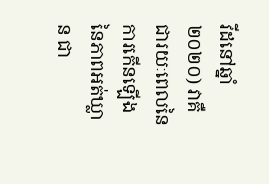វីដនៅឆ្នាំ២០២០) វាគឺជារយៈពេលនៃការកើនឡើងនៃភាពអត់ឃ្លាន ជា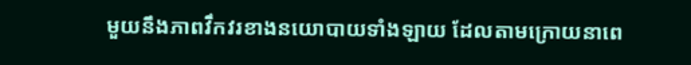មួយនឹងភាពវឹកវរខាងនយោបាយទាំងឡាយ ដែលតាមក្រោយនាពេ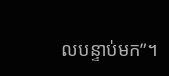លបន្ទាប់មក”។